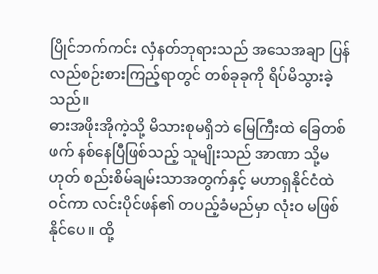ပြိုင်ဘက်ကင်း လှံနတ်ဘုရားသည် အသေအချာ ပြန်လည်စဉ်းစားကြည့်ရာတွင် တစ်ခုခုကို ရိပ်မိသွားခဲ့သည်။
ဓားအဖိုးအိုကဲ့သို့ မိသားစုမရှိဘဲ မြေကြီးထဲ ခြေတစ်ဖက် နစ်နေပြီဖြစ်သည့် သူမျိုးသည် အာဏာ သို့မဟုတ် စည်းစိမ်ချမ်းသာအတွက်နှင့် မဟာရှနိုင်ငံထဲဝင်ကာ လင်းပိုင်ဖန်၏ တပည့်ခံမည်မှာ လုံးဝ မဖြစ်နိုင်ပေ။ ထို့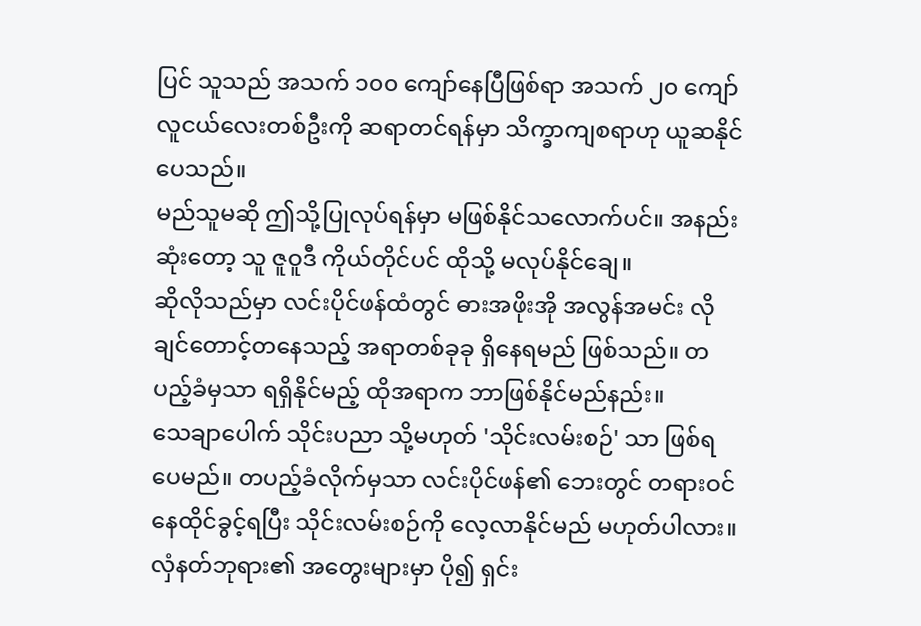ပြင် သူသည် အသက် ၁၀၀ ကျော်နေပြီဖြစ်ရာ အသက် ၂၀ ကျော် လူငယ်လေးတစ်ဦးကို ဆရာတင်ရန်မှာ သိက္ခာကျစရာဟု ယူဆနိုင်ပေသည်။
မည်သူမဆို ဤသို့ပြုလုပ်ရန်မှာ မဖြစ်နိုင်သလောက်ပင်။ အနည်းဆုံးတော့ သူ ဇူဝူဒီ ကိုယ်တိုင်ပင် ထိုသို့ မလုပ်နိုင်ချေ။
ဆိုလိုသည်မှာ လင်းပိုင်ဖန်ထံတွင် ဓားအဖိုးအို အလွန်အမင်း လိုချင်တောင့်တနေသည့် အရာတစ်ခုခု ရှိနေရမည် ဖြစ်သည်။ တပည့်ခံမှသာ ရရှိနိုင်မည့် ထိုအရာက ဘာဖြစ်နိုင်မည်နည်း။
သေချာပေါက် သိုင်းပညာ သို့မဟုတ် 'သိုင်းလမ်းစဉ်' သာ ဖြစ်ရပေမည်။ တပည့်ခံလိုက်မှသာ လင်းပိုင်ဖန်၏ ဘေးတွင် တရားဝင် နေထိုင်ခွင့်ရပြီး သိုင်းလမ်းစဉ်ကို လေ့လာနိုင်မည် မဟုတ်ပါလား။
လှံနတ်ဘုရား၏ အတွေးများမှာ ပို၍ ရှင်း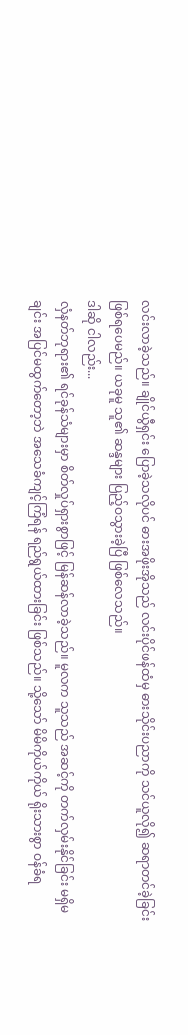လင်းလာခဲ့သည်။ ချိုင်ယွီရှင်း ပြောခဲ့သလိုပင် ဓားအဖိုးအိုသည် လင်းပိုင်ဖန်ထံမှ ဓားသိုင်းပညာကို သင်ယူလို၍ ဆရာတင်ခဲ့ခြင်း ဖြစ်ရပေမည်။ ယခုမူ သူ၏ ဆန္ဒများ ပြည့်ဝသွားခဲ့ပြီ ဖြစ်လေသည်။
ဒါဆို ငါလည်း...
လှံနတ်ဘုရား၏ ရင်ခုန်သံများမှာ စိတ်လှုပ်ရှားစွာဖြင့် မြန်ဆန်လာခဲ့သည်။ မူလက သူသည် အဆင့်ကို တက်လှမ်းနိုင်ခြင်း မရှိမချင်း အပြင်မထွက်တော့ဘဲ အသေခံကျင့်ကြံရန် ရည်ရွယ်ထားခြင်း ဖြစ်သည်။ သို့သော် မိမိကိုယ်ကိုယ် ရိုးသားစွာ ဝန်ခံရ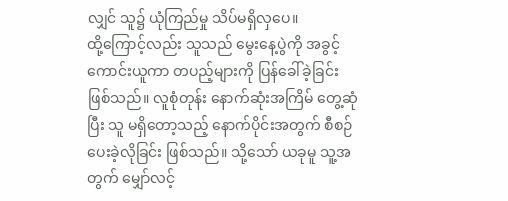လျှင် သူ၌ ယုံကြည်မှု သိပ်မရှိလှပေ။
ထို့ကြောင့်လည်း သူသည် မွေးနေ့ပွဲကို အခွင့်ကောင်းယူကာ တပည့်များကို ပြန်ခေါ်ခဲ့ခြင်း ဖြစ်သည်။ လူစုံတုန်း နောက်ဆုံးအကြိမ် တွေ့ဆုံပြီး သူ မရှိတော့သည့် နောက်ပိုင်းအတွက် စီစဉ်ပေးခဲ့လိုခြင်း ဖြစ်သည်။ သို့သော် ယခုမူ သူ့အတွက် မျှော်လင့်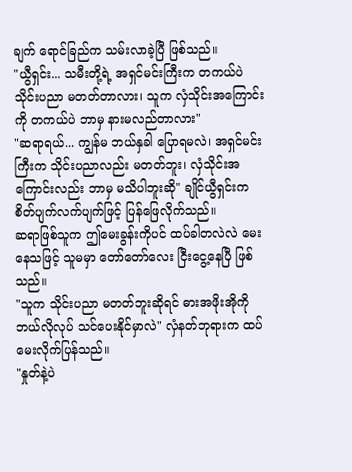ချက် ရောင်ခြည်က သမ်းလာခဲ့ပြီ ဖြစ်သည်။
"ယွီရှင်း... သမီးတို့ရဲ့ အရှင်မင်းကြီးက တကယ်ပဲ သိုင်းပညာ မတတ်တာလား၊ သူက လှံသိုင်းအကြောင်းကို တကယ်ပဲ ဘာမှ နားမလည်တာလား"
"ဆရာရယ်... ကျွန်မ ဘယ်နှခါ ပြောရမလဲ၊ အရှင်မင်းကြီးက သိုင်းပညာလည်း မတတ်ဘူး၊ လှံသိုင်းအကြောင်းလည်း ဘာမှ မသိပါဘူးဆို" ချိုင်ယွီရှင်းက စိတ်ပျက်လက်ပျက်ဖြင့် ပြန်ဖြေလိုက်သည်။
ဆရာဖြစ်သူက ဤမေးခွန်းကိုပင် ထပ်ခါတလဲလဲ မေးနေသဖြင့် သူမမှာ တော်တော်လေး ငြီးငွေ့နေပြီ ဖြစ်သည်။
"သူက သိုင်းပညာ မတတ်ဘူးဆိုရင် ဓားအဖိုးအိုကို ဘယ်လိုလုပ် သင်ပေးနိုင်မှာလဲ" လှံနတ်ဘုရားက ထပ်မေးလိုက်ပြန်သည်။
"နှုတ်နဲ့ပဲ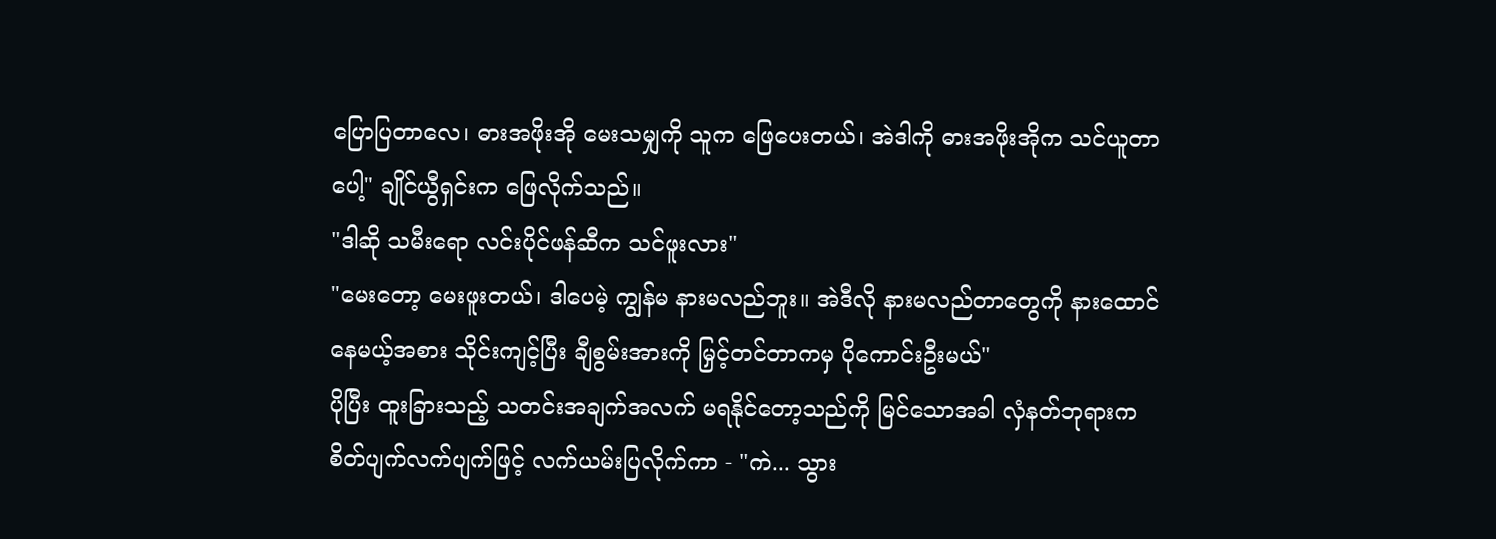ပြောပြတာလေ၊ ဓားအဖိုးအို မေးသမျှကို သူက ဖြေပေးတယ်၊ အဲဒါကို ဓားအဖိုးအိုက သင်ယူတာပေါ့" ချိုင်ယွီရှင်းက ဖြေလိုက်သည်။
"ဒါဆို သမီးရော လင်းပိုင်ဖန်ဆီက သင်ဖူးလား"
"မေးတော့ မေးဖူးတယ်၊ ဒါပေမဲ့ ကျွန်မ နားမလည်ဘူး။ အဲဒီလို နားမလည်တာတွေကို နားထောင်နေမယ့်အစား သိုင်းကျင့်ပြီး ချီစွမ်းအားကို မြှင့်တင်တာကမှ ပိုကောင်းဦးမယ်"
ပိုပြီး ထူးခြားသည့် သတင်းအချက်အလက် မရနိုင်တော့သည်ကို မြင်သောအခါ လှံနတ်ဘုရားက စိတ်ပျက်လက်ပျက်ဖြင့် လက်ယမ်းပြလိုက်ကာ - "ကဲ... သွား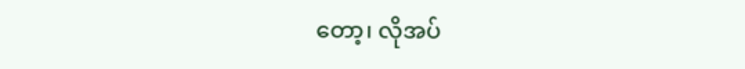တော့၊ လိုအပ်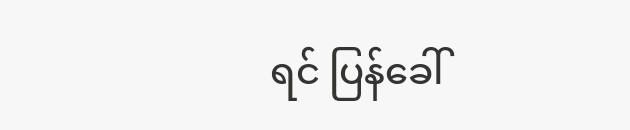ရင် ပြန်ခေါ်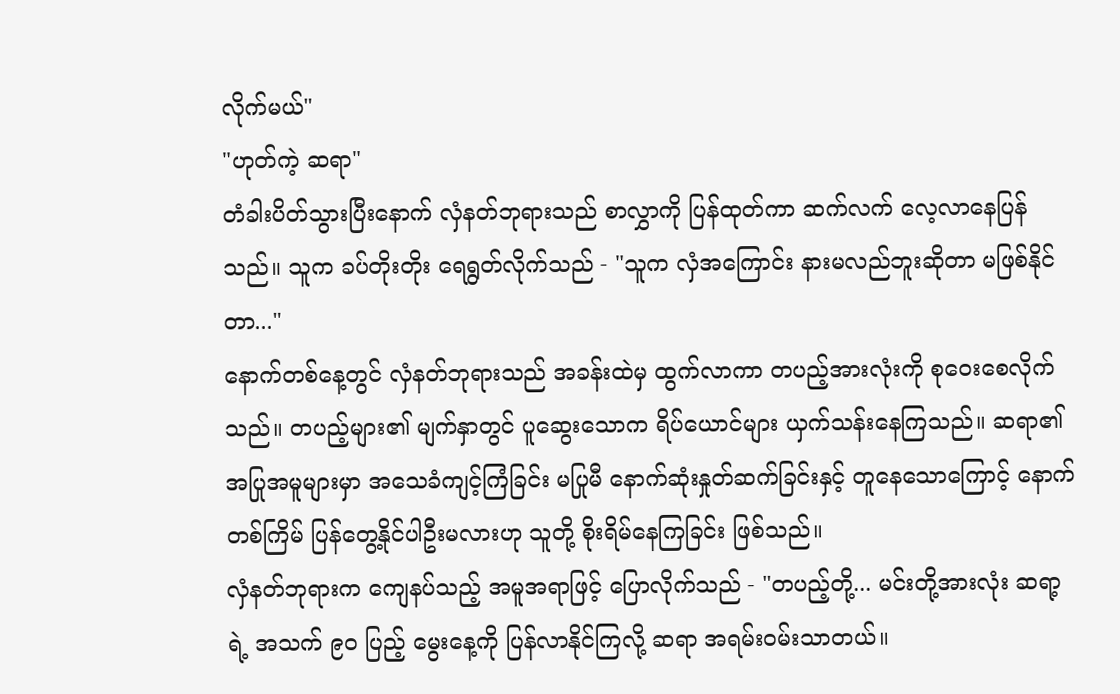လိုက်မယ်"
"ဟုတ်ကဲ့ ဆရာ"
တံခါးပိတ်သွားပြီးနောက် လှံနတ်ဘုရားသည် စာလွှာကို ပြန်ထုတ်ကာ ဆက်လက် လေ့လာနေပြန်သည်။ သူက ခပ်တိုးတိုး ရေရွတ်လိုက်သည် - "သူက လှံအကြောင်း နားမလည်ဘူးဆိုတာ မဖြစ်နိုင်တာ..."
နောက်တစ်နေ့တွင် လှံနတ်ဘုရားသည် အခန်းထဲမှ ထွက်လာကာ တပည့်အားလုံးကို စုဝေးစေလိုက်သည်။ တပည့်များ၏ မျက်နှာတွင် ပူဆွေးသောက ရိပ်ယောင်များ ယှက်သန်းနေကြသည်။ ဆရာ၏ အပြုအမူများမှာ အသေခံကျင့်ကြံခြင်း မပြုမီ နောက်ဆုံးနှုတ်ဆက်ခြင်းနှင့် တူနေသောကြောင့် နောက်တစ်ကြိမ် ပြန်တွေ့နိုင်ပါဦးမလားဟု သူတို့ စိုးရိမ်နေကြခြင်း ဖြစ်သည်။
လှံနတ်ဘုရားက ကျေနပ်သည့် အမူအရာဖြင့် ပြောလိုက်သည် - "တပည့်တို့... မင်းတို့အားလုံး ဆရာ့ရဲ့ အသက် ၉၀ ပြည့် မွေးနေ့ကို ပြန်လာနိုင်ကြလို့ ဆရာ အရမ်းဝမ်းသာတယ်။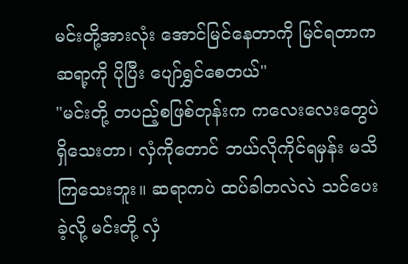မင်းတို့အားလုံး အောင်မြင်နေတာကို မြင်ရတာက ဆရာ့ကို ပိုပြီး ပျော်ရွှင်စေတယ်"
"မင်းတို့ တပည့်စဖြစ်တုန်းက ကလေးလေးတွေပဲ ရှိသေးတာ၊ လှံကိုတောင် ဘယ်လိုကိုင်ရမှန်း မသိကြသေးဘူး။ ဆရာကပဲ ထပ်ခါတလဲလဲ သင်ပေးခဲ့လို့ မင်းတို့ လှံ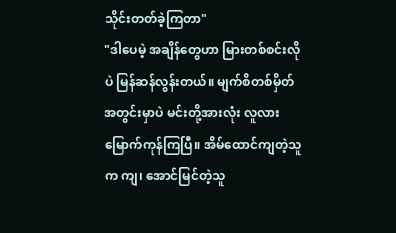သိုင်းတတ်ခဲ့ကြတာ"
"ဒါပေမဲ့ အချိန်တွေဟာ မြားတစ်စင်းလိုပဲ မြန်ဆန်လွန်းတယ်။ မျက်စိတစ်မှိတ်အတွင်းမှာပဲ မင်းတို့အားလုံး လူလားမြောက်ကုန်ကြပြီ။ အိမ်ထောင်ကျတဲ့သူက ကျ၊ အောင်မြင်တဲ့သူ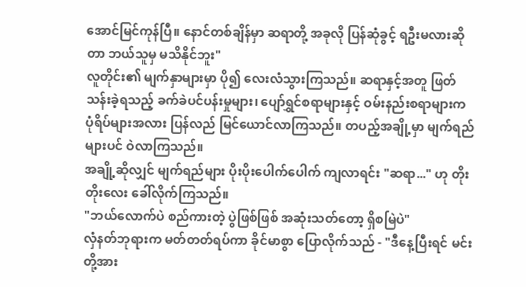အောင်မြင်ကုန်ပြီ။ နောင်တစ်ချိန်မှာ ဆရာတို့ အခုလို ပြန်ဆုံခွင့် ရဦးမလားဆိုတာ ဘယ်သူမှ မသိနိုင်ဘူး"
လူတိုင်း၏ မျက်နှာများမှာ ပို၍ လေးလံသွားကြသည်။ ဆရာနှင့်အတူ ဖြတ်သန်းခဲ့ရသည့် ခက်ခဲပင်ပန်းမှုများ၊ ပျော်ရွှင်စရာများနှင့် ဝမ်းနည်းစရာများက ပုံရိပ်များအလား ပြန်လည် မြင်ယောင်လာကြသည်။ တပည့်အချို့မှာ မျက်ရည်များပင် ဝဲလာကြသည်။
အချို့ဆိုလျှင် မျက်ရည်များ ပိုးပိုးပေါက်ပေါက် ကျလာရင်း "ဆရာ..." ဟု တိုးတိုးလေး ခေါ်လိုက်ကြသည်။
"ဘယ်လောက်ပဲ စည်ကားတဲ့ ပွဲဖြစ်ဖြစ် အဆုံးသတ်တော့ ရှိစမြဲပဲ"
လှံနတ်ဘုရားက မတ်တတ်ရပ်ကာ ခိုင်မာစွာ ပြောလိုက်သည် - "ဒီနေ့ပြီးရင် မင်းတို့အား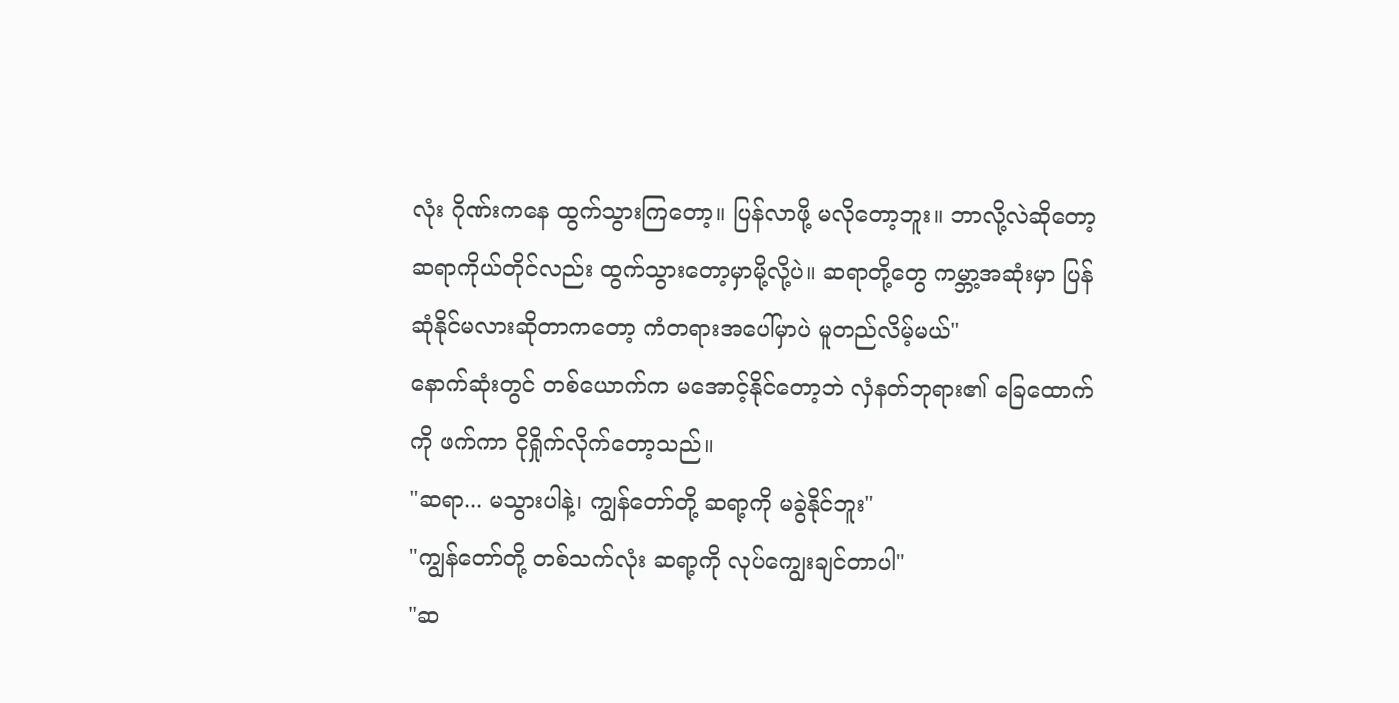လုံး ဂိုဏ်းကနေ ထွက်သွားကြတော့။ ပြန်လာဖို့ မလိုတော့ဘူး။ ဘာလို့လဲဆိုတော့ ဆရာကိုယ်တိုင်လည်း ထွက်သွားတော့မှာမို့လို့ပဲ။ ဆရာတို့တွေ ကမ္ဘာ့အဆုံးမှာ ပြန်ဆုံနိုင်မလားဆိုတာကတော့ ကံတရားအပေါ်မှာပဲ မူတည်လိမ့်မယ်"
နောက်ဆုံးတွင် တစ်ယောက်က မအောင့်နိုင်တော့ဘဲ လှံနတ်ဘုရား၏ ခြေထောက်ကို ဖက်ကာ ငိုရှိုက်လိုက်တော့သည်။
"ဆရာ... မသွားပါနဲ့၊ ကျွန်တော်တို့ ဆရာ့ကို မခွဲနိုင်ဘူး"
"ကျွန်တော်တို့ တစ်သက်လုံး ဆရာ့ကို လုပ်ကျွေးချင်တာပါ"
"ဆ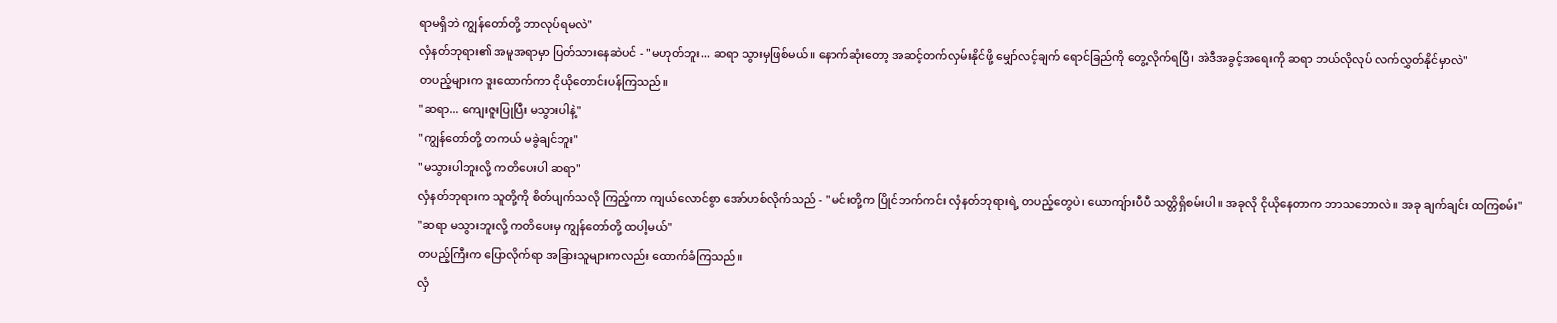ရာမရှိဘဲ ကျွန်တော်တို့ ဘာလုပ်ရမလဲ"
လှံနတ်ဘုရား၏ အမူအရာမှာ ပြတ်သားနေဆဲပင် - "မဟုတ်ဘူး... ဆရာ သွားမှဖြစ်မယ်။ နောက်ဆုံးတော့ အဆင့်တက်လှမ်းနိုင်ဖို့ မျှော်လင့်ချက် ရောင်ခြည်ကို တွေ့လိုက်ရပြီ၊ အဲဒီအခွင့်အရေးကို ဆရာ ဘယ်လိုလုပ် လက်လွှတ်နိုင်မှာလဲ"
တပည့်များက ဒူးထောက်ကာ ငိုယိုတောင်းပန်ကြသည်။
"ဆရာ... ကျေးဇူးပြုပြီး မသွားပါနဲ့"
"ကျွန်တော်တို့ တကယ် မခွဲချင်ဘူး"
"မသွားပါဘူးလို့ ကတိပေးပါ ဆရာ"
လှံနတ်ဘုရားက သူတို့ကို စိတ်ပျက်သလို ကြည့်ကာ ကျယ်လောင်စွာ အော်ဟစ်လိုက်သည် - "မင်းတို့က ပြိုင်ဘက်ကင်း လှံနတ်ဘုရားရဲ့ တပည့်တွေပဲ၊ ယောကျ်ားပီပီ သတ္တိရှိစမ်းပါ။ အခုလို ငိုယိုနေတာက ဘာသဘောလဲ။ အခု ချက်ချင်း ထကြစမ်း"
"ဆရာ မသွားဘူးလို့ ကတိပေးမှ ကျွန်တော်တို့ ထပါ့မယ်"
တပည့်ကြီးက ပြောလိုက်ရာ အခြားသူများကလည်း ထောက်ခံကြသည်။
လှံ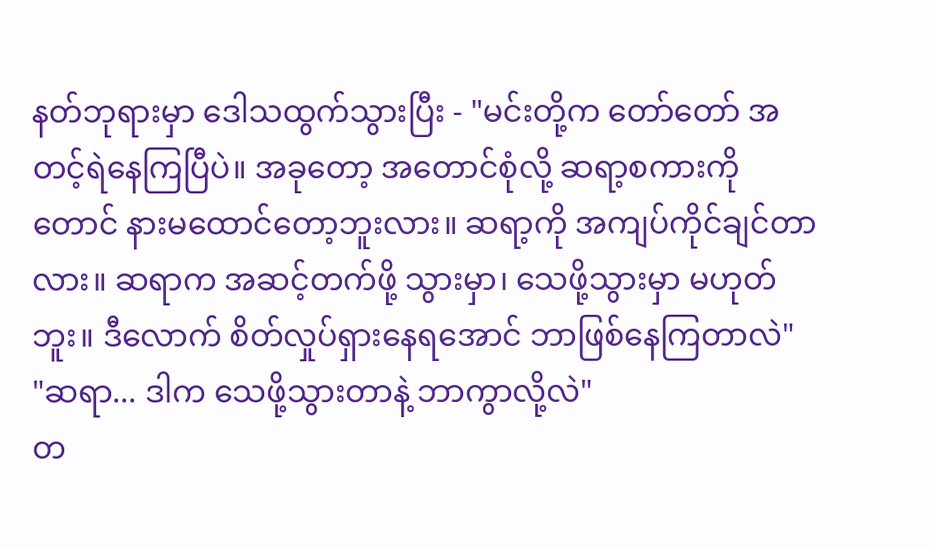နတ်ဘုရားမှာ ဒေါသထွက်သွားပြီး - "မင်းတို့က တော်တော် အတင့်ရဲနေကြပြီပဲ။ အခုတော့ အတောင်စုံလို့ ဆရာ့စကားကိုတောင် နားမထောင်တော့ဘူးလား။ ဆရာ့ကို အကျပ်ကိုင်ချင်တာလား။ ဆရာက အဆင့်တက်ဖို့ သွားမှာ၊ သေဖို့သွားမှာ မဟုတ်ဘူး။ ဒီလောက် စိတ်လှုပ်ရှားနေရအောင် ဘာဖြစ်နေကြတာလဲ"
"ဆရာ... ဒါက သေဖို့သွားတာနဲ့ ဘာကွာလို့လဲ"
တ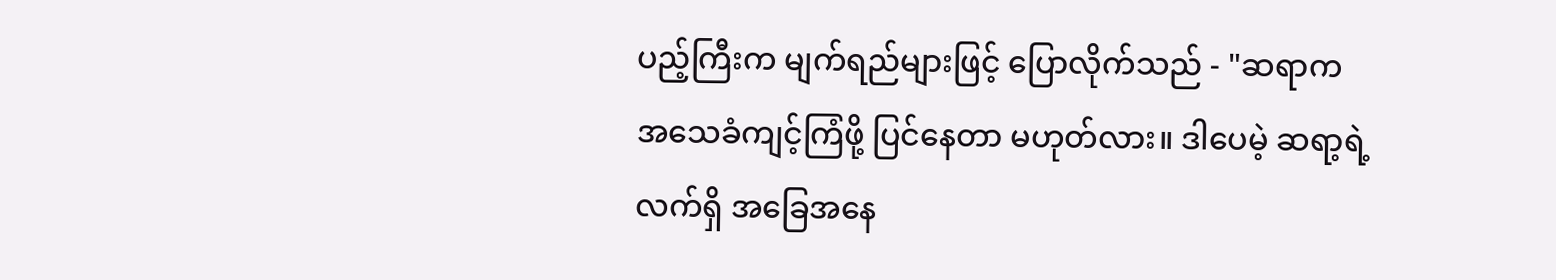ပည့်ကြီးက မျက်ရည်များဖြင့် ပြောလိုက်သည် - "ဆရာက အသေခံကျင့်ကြံဖို့ ပြင်နေတာ မဟုတ်လား။ ဒါပေမဲ့ ဆရာ့ရဲ့ လက်ရှိ အခြေအနေ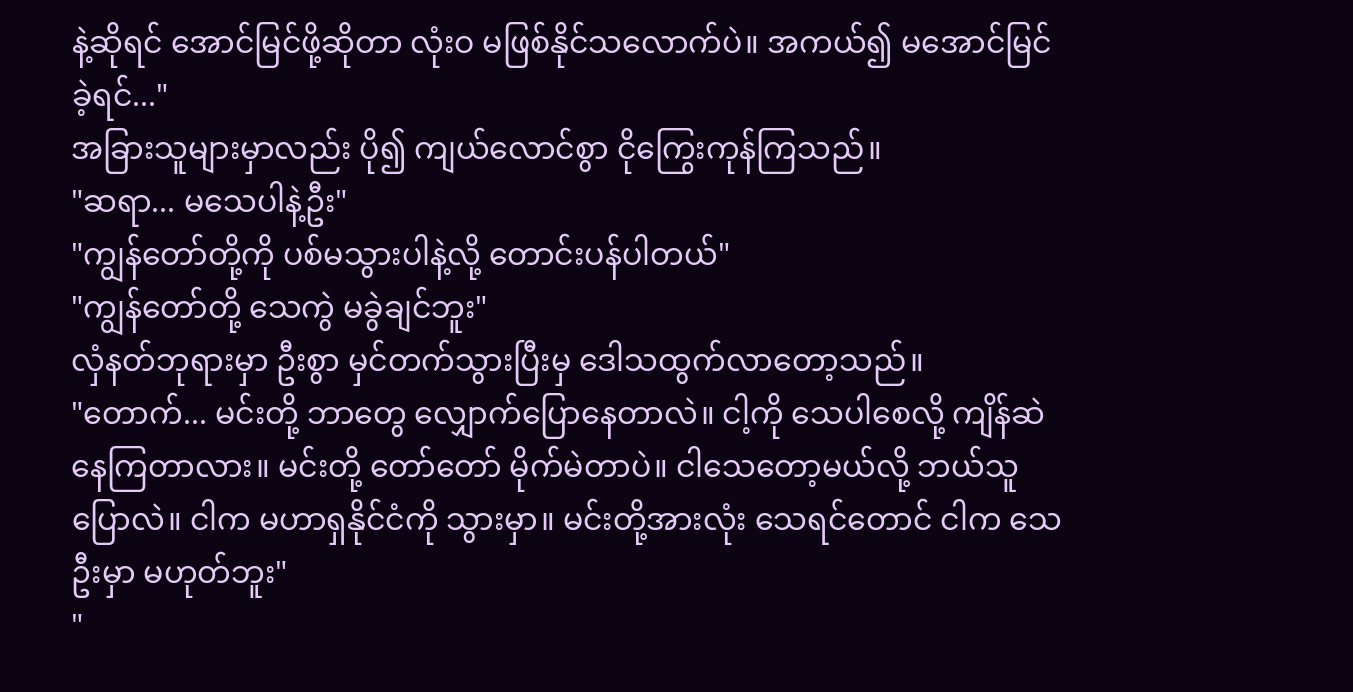နဲ့ဆိုရင် အောင်မြင်ဖို့ဆိုတာ လုံးဝ မဖြစ်နိုင်သလောက်ပဲ။ အကယ်၍ မအောင်မြင်ခဲ့ရင်..."
အခြားသူများမှာလည်း ပို၍ ကျယ်လောင်စွာ ငိုကြွေးကုန်ကြသည်။
"ဆရာ... မသေပါနဲ့ဦး"
"ကျွန်တော်တို့ကို ပစ်မသွားပါနဲ့လို့ တောင်းပန်ပါတယ်"
"ကျွန်တော်တို့ သေကွဲ မခွဲချင်ဘူး"
လှံနတ်ဘုရားမှာ ဦးစွာ မှင်တက်သွားပြီးမှ ဒေါသထွက်လာတော့သည်။
"တောက်... မင်းတို့ ဘာတွေ လျှောက်ပြောနေတာလဲ။ ငါ့ကို သေပါစေလို့ ကျိန်ဆဲနေကြတာလား။ မင်းတို့ တော်တော် မိုက်မဲတာပဲ။ ငါသေတော့မယ်လို့ ဘယ်သူပြောလဲ။ ငါက မဟာရှနိုင်ငံကို သွားမှာ။ မင်းတို့အားလုံး သေရင်တောင် ငါက သေဦးမှာ မဟုတ်ဘူး"
"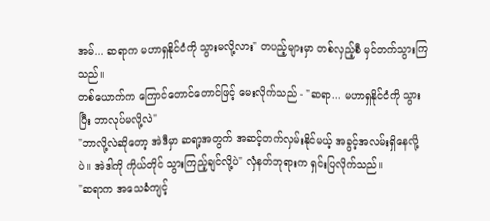အမ်... ဆရာက မဟာရှနိုင်ငံကို သွားမလို့လား" တပည့်များမှာ တစ်လှည့်စီ မှင်တက်သွားကြသည်။
တစ်ယောက်က ကြောင်တောင်တောင်ဖြင့် မေးလိုက်သည် - "ဆရာ... မဟာရှနိုင်ငံကို သွားပြီး ဘာလုပ်မလို့လဲ"
"ဘာလို့လဲဆိုတော့ အဲဒီမှာ ဆရာ့အတွက် အဆင့်တက်လှမ်းနိုင်မယ့် အခွင့်အလမ်းရှိနေလို့ပဲ။ အဲဒါကို ကိုယ်တိုင် သွားကြည့်ချင်လို့ပဲ" လှံနတ်ဘုရားက ရှင်းပြလိုက်သည်။
"ဆရာက အသေခံကျင့်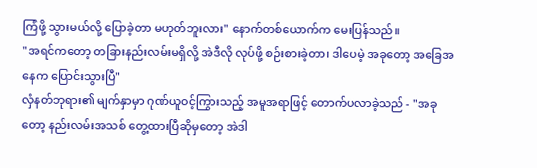ကြံဖို့ သွားမယ်လို့ ပြောခဲ့တာ မဟုတ်ဘူးလား" နောက်တစ်ယောက်က မေးပြန်သည်။
"အရင်ကတော့ တခြားနည်းလမ်းမရှိလို့ အဲဒီလို လုပ်ဖို့ စဉ်းစားခဲ့တာ၊ ဒါပေမဲ့ အခုတော့ အခြေအနေက ပြောင်းသွားပြီ"
လှံနတ်ဘုရား၏ မျက်နှာမှာ ဂုဏ်ယူဝင့်ကြွားသည့် အမူအရာဖြင့် တောက်ပလာခဲ့သည် - "အခုတော့ နည်းလမ်းအသစ် တွေ့ထားပြီဆိုမှတော့ အဲဒါ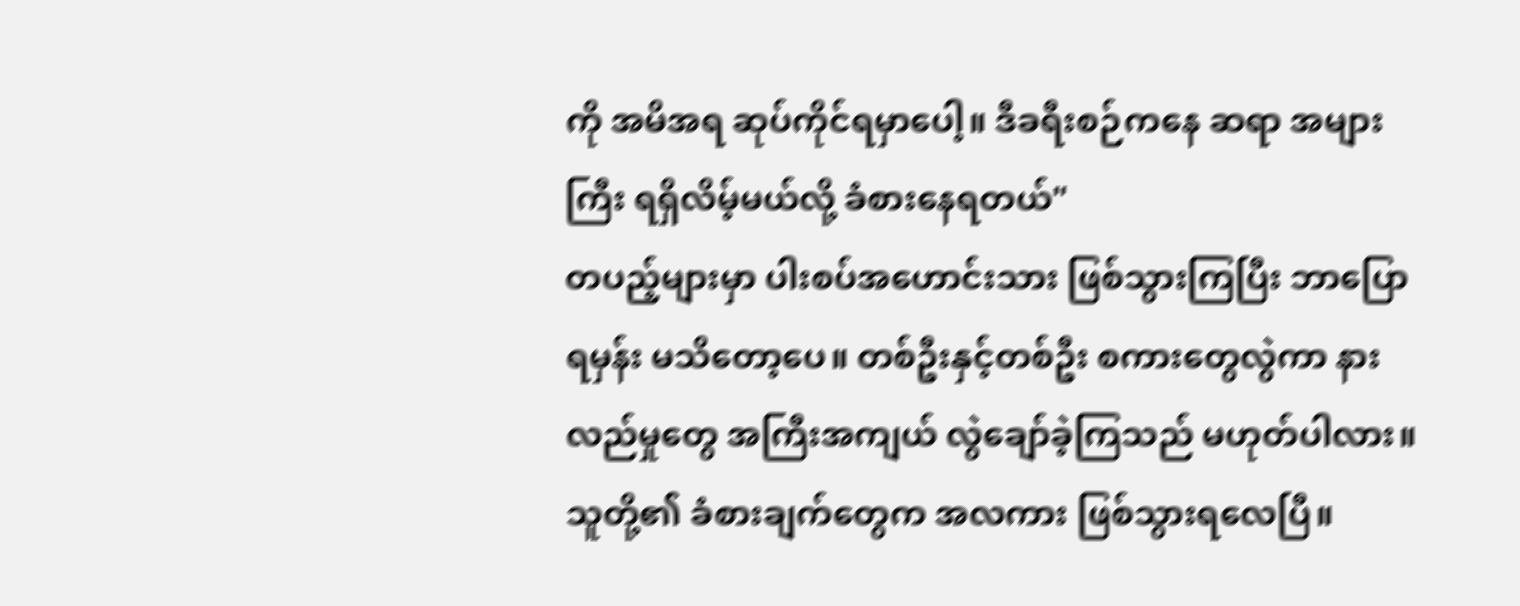ကို အမိအရ ဆုပ်ကိုင်ရမှာပေါ့။ ဒီခရီးစဉ်ကနေ ဆရာ အများကြီး ရရှိလိမ့်မယ်လို့ ခံစားနေရတယ်"
တပည့်များမှာ ပါးစပ်အဟောင်းသား ဖြစ်သွားကြပြီး ဘာပြောရမှန်း မသိတော့ပေ။ တစ်ဦးနှင့်တစ်ဦး စကားတွေလွဲကာ နားလည်မှုတွေ အကြီးအကျယ် လွဲချော်ခဲ့ကြသည် မဟုတ်ပါလား။ သူတို့၏ ခံစားချက်တွေက အလကား ဖြစ်သွားရလေပြီ။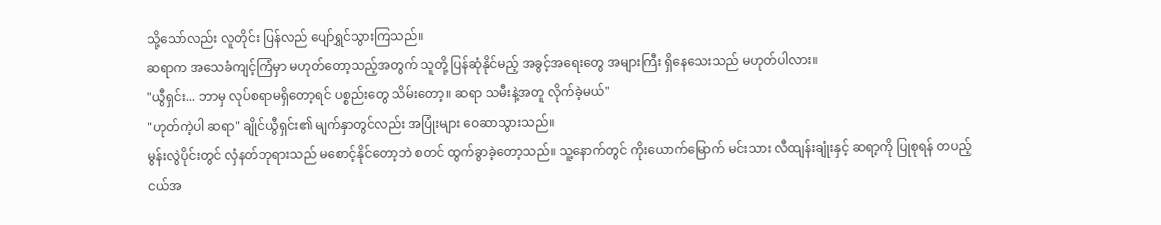သို့သော်လည်း လူတိုင်း ပြန်လည် ပျော်ရွှင်သွားကြသည်။
ဆရာက အသေခံကျင့်ကြံမှာ မဟုတ်တော့သည့်အတွက် သူတို့ ပြန်ဆုံနိုင်မည့် အခွင့်အရေးတွေ အများကြီး ရှိနေသေးသည် မဟုတ်ပါလား။
"ယွီရှင်း... ဘာမှ လုပ်စရာမရှိတော့ရင် ပစ္စည်းတွေ သိမ်းတော့။ ဆရာ သမီးနဲ့အတူ လိုက်ခဲ့မယ်"
"ဟုတ်ကဲ့ပါ ဆရာ" ချိုင်ယွီရှင်း၏ မျက်နှာတွင်လည်း အပြုံးများ ဝေဆာသွားသည်။
မွန်းလွဲပိုင်းတွင် လှံနတ်ဘုရားသည် မစောင့်နိုင်တော့ဘဲ စတင် ထွက်ခွာခဲ့တော့သည်။ သူ့နောက်တွင် ကိုးယောက်မြောက် မင်းသား လီထျန်းချုံးနှင့် ဆရာ့ကို ပြုစုရန် တပည့်ငယ်အ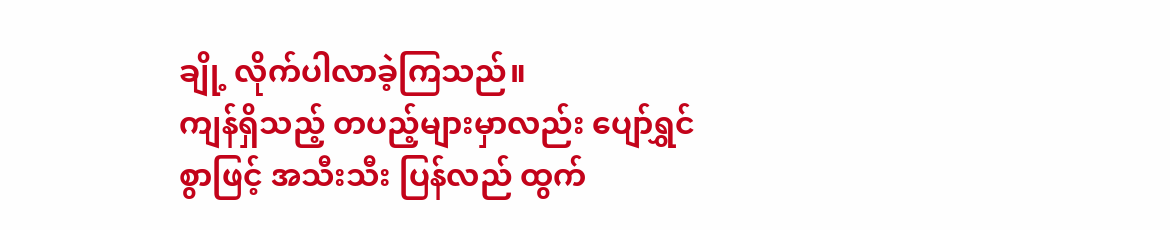ချို့ လိုက်ပါလာခဲ့ကြသည်။
ကျန်ရှိသည့် တပည့်များမှာလည်း ပျော်ရွှင်စွာဖြင့် အသီးသီး ပြန်လည် ထွက်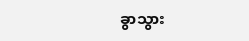ခွာသွား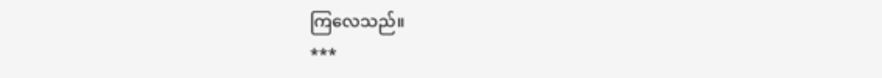ကြလေသည်။
***